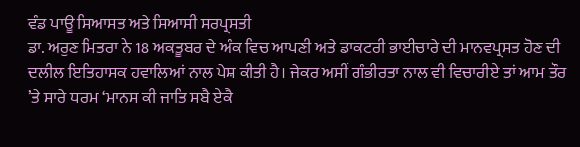ਵੰਡ ਪਾਊ ਸਿਆਸਤ ਅਤੇ ਸਿਆਸੀ ਸਰਪ੍ਰਸਤੀ
ਡਾ. ਅਰੁਣ ਮਿਤਰਾ ਨੇ 18 ਅਕਤੂਬਰ ਦੇ ਅੰਕ ਵਿਚ ਆਪਣੀ ਅਤੇ ਡਾਕਟਰੀ ਭਾਈਚਾਰੇ ਦੀ ਮਾਨਵਪ੍ਰਸਤ ਹੋਣ ਦੀ ਦਲੀਲ ਇਤਿਹਾਸਕ ਹਵਾਲਿਆਂ ਨਾਲ ਪੇਸ਼ ਕੀਤੀ ਹੈ। ਜੇਕਰ ਅਸੀਂ ਗੰਭੀਰਤਾ ਨਾਲ ਵੀ ਵਿਚਾਰੀਏ ਤਾਂ ਆਮ ਤੌਰ ’ਤੇ ਸਾਰੇ ਧਰਮ ‘ਮਾਨਸ ਕੀ ਜਾਤਿ ਸਬੈ ਏਕੈ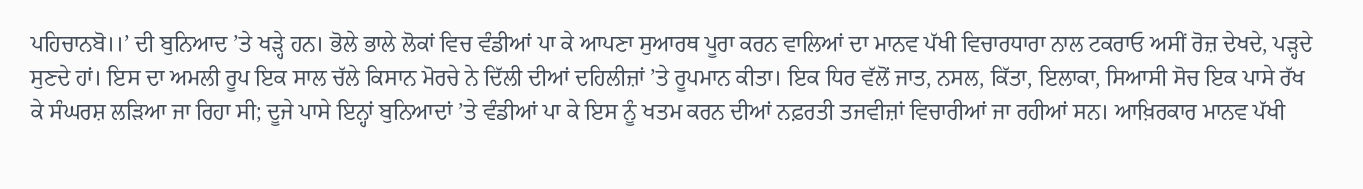ਪਹਿਚਾਨਬੋ।।’ ਦੀ ਬੁਨਿਆਦ ’ਤੇ ਖੜ੍ਹੇ ਹਨ। ਭੋਲੇ ਭਾਲੇ ਲੋਕਾਂ ਵਿਚ ਵੰਡੀਆਂ ਪਾ ਕੇ ਆਪਣਾ ਸੁਆਰਥ ਪੂਰਾ ਕਰਨ ਵਾਲਿਆਂ ਦਾ ਮਾਨਵ ਪੱਖੀ ਵਿਚਾਰਧਾਰਾ ਨਾਲ ਟਕਰਾਓ ਅਸੀਂ ਰੋਜ਼ ਦੇਖਦੇ, ਪੜ੍ਹਦੇ ਸੁਣਦੇ ਹਾਂ। ਇਸ ਦਾ ਅਮਲੀ ਰੂਪ ਇਕ ਸਾਲ ਚੱਲੇ ਕਿਸਾਨ ਮੋਰਚੇ ਨੇ ਦਿੱਲੀ ਦੀਆਂ ਦਹਿਲੀਜ਼ਾਂ ’ਤੇ ਰੂਪਮਾਨ ਕੀਤਾ। ਇਕ ਧਿਰ ਵੱਲੋਂ ਜਾਤ, ਨਸਲ, ਕਿੱਤਾ, ਇਲਾਕਾ, ਸਿਆਸੀ ਸੋਚ ਇਕ ਪਾਸੇ ਰੱਖ ਕੇ ਸੰਘਰਸ਼ ਲੜਿਆ ਜਾ ਰਿਹਾ ਸੀ; ਦੂਜੇ ਪਾਸੇ ਇਨ੍ਹਾਂ ਬੁਨਿਆਦਾਂ ’ਤੇ ਵੰਡੀਆਂ ਪਾ ਕੇ ਇਸ ਨੂੰ ਖਤਮ ਕਰਨ ਦੀਆਂ ਨਫ਼ਰਤੀ ਤਜਵੀਜ਼ਾਂ ਵਿਚਾਰੀਆਂ ਜਾ ਰਹੀਆਂ ਸਨ। ਆਖ਼ਿਰਕਾਰ ਮਾਨਵ ਪੱਖੀ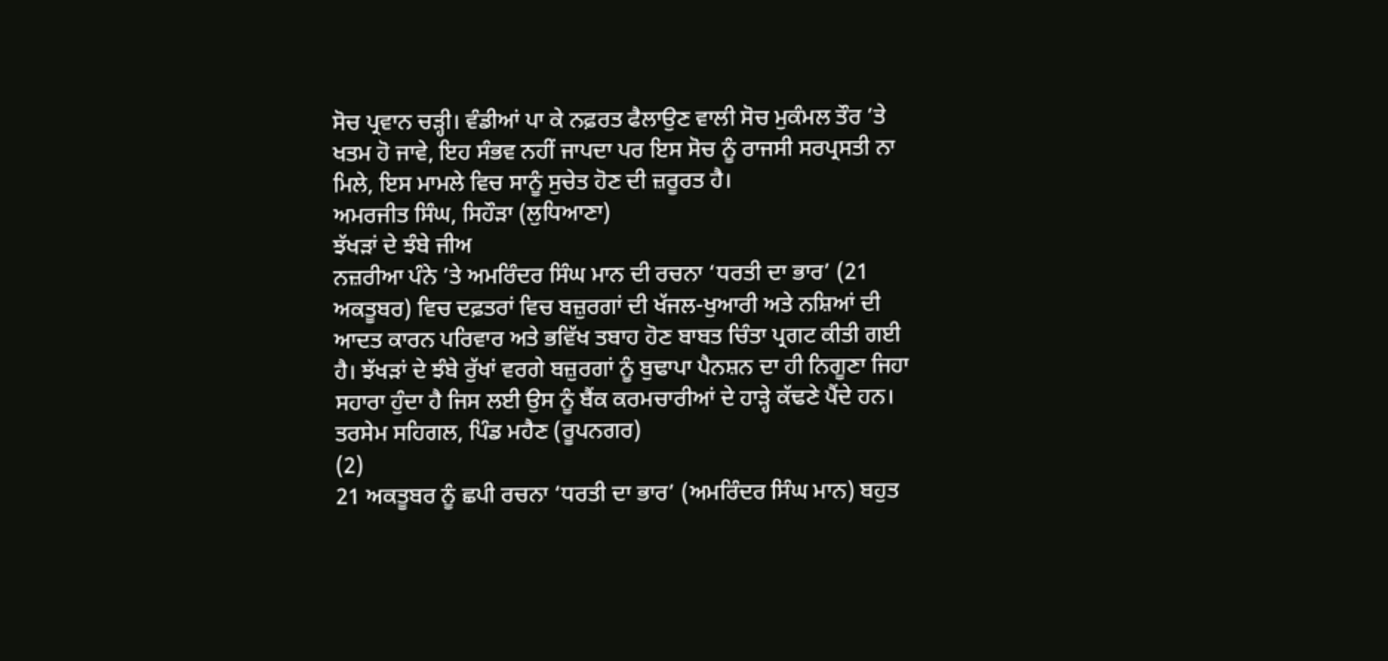ਸੋਚ ਪ੍ਰਵਾਨ ਚੜ੍ਹੀ। ਵੰਡੀਆਂ ਪਾ ਕੇ ਨਫ਼ਰਤ ਫੈਲਾਉਣ ਵਾਲੀ ਸੋਚ ਮੁਕੰਮਲ ਤੌਰ ’ਤੇ ਖਤਮ ਹੋ ਜਾਵੇ, ਇਹ ਸੰਭਵ ਨਹੀਂ ਜਾਪਦਾ ਪਰ ਇਸ ਸੋਚ ਨੂੰ ਰਾਜਸੀ ਸਰਪ੍ਰਸਤੀ ਨਾ ਮਿਲੇ, ਇਸ ਮਾਮਲੇ ਵਿਚ ਸਾਨੂੰ ਸੁਚੇਤ ਹੋਣ ਦੀ ਜ਼ਰੂਰਤ ਹੈ।
ਅਮਰਜੀਤ ਸਿੰਘ, ਸਿਹੌੜਾ (ਲੁਧਿਆਣਾ)
ਝੱਖੜਾਂ ਦੇ ਝੰਬੇ ਜੀਅ
ਨਜ਼ਰੀਆ ਪੰਨੇ ’ਤੇ ਅਮਰਿੰਦਰ ਸਿੰਘ ਮਾਨ ਦੀ ਰਚਨਾ ‘ਧਰਤੀ ਦਾ ਭਾਰ’ (21 ਅਕਤੂਬਰ) ਵਿਚ ਦਫ਼ਤਰਾਂ ਵਿਚ ਬਜ਼ੁਰਗਾਂ ਦੀ ਖੱਜਲ-ਖੁਆਰੀ ਅਤੇ ਨਸ਼ਿਆਂ ਦੀ ਆਦਤ ਕਾਰਨ ਪਰਿਵਾਰ ਅਤੇ ਭਵਿੱਖ ਤਬਾਹ ਹੋਣ ਬਾਬਤ ਚਿੰਤਾ ਪ੍ਰਗਟ ਕੀਤੀ ਗਈ ਹੈ। ਝੱਖੜਾਂ ਦੇ ਝੰਬੇ ਰੁੱਖਾਂ ਵਰਗੇ ਬਜ਼ੁਰਗਾਂ ਨੂੰ ਬੁਢਾਪਾ ਪੈਨਸ਼ਨ ਦਾ ਹੀ ਨਿਗੂਣਾ ਜਿਹਾ ਸਹਾਰਾ ਹੁੰਦਾ ਹੈ ਜਿਸ ਲਈ ਉਸ ਨੂੰ ਬੈਂਕ ਕਰਮਚਾਰੀਆਂ ਦੇ ਹਾੜ੍ਹੇ ਕੱਢਣੇ ਪੈਂਦੇ ਹਨ।
ਤਰਸੇਮ ਸਹਿਗਲ, ਪਿੰਡ ਮਹੈਣ (ਰੂਪਨਗਰ)
(2)
21 ਅਕਤੂਬਰ ਨੂੰ ਛਪੀ ਰਚਨਾ ‘ਧਰਤੀ ਦਾ ਭਾਰ’ (ਅਮਰਿੰਦਰ ਸਿੰਘ ਮਾਨ) ਬਹੁਤ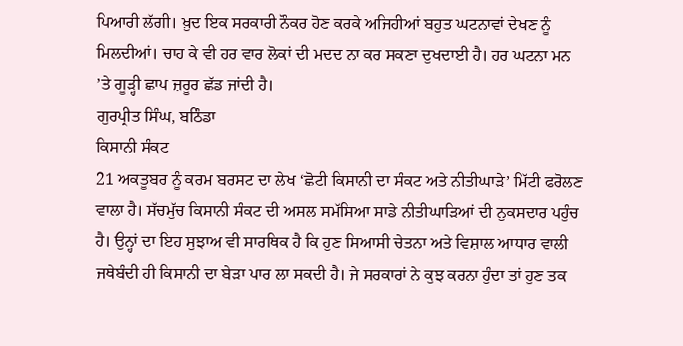ਪਿਆਰੀ ਲੱਗੀ। ਖ਼ੁਦ ਇਕ ਸਰਕਾਰੀ ਨੌਕਰ ਹੋਣ ਕਰਕੇ ਅਜਿਹੀਆਂ ਬਹੁਤ ਘਟਨਾਵਾਂ ਦੇਖਣ ਨੂੰ ਮਿਲਦੀਆਂ। ਚਾਹ ਕੇ ਵੀ ਹਰ ਵਾਰ ਲੋਕਾਂ ਦੀ ਮਦਦ ਨਾ ਕਰ ਸਕਣਾ ਦੁਖਦਾਈ ਹੈ। ਹਰ ਘਟਨਾ ਮਨ ’ਤੇ ਗੂੜ੍ਹੀ ਛਾਪ ਜ਼ਰੂਰ ਛੱਡ ਜਾਂਦੀ ਹੈ।
ਗੁਰਪ੍ਰੀਤ ਸਿੰਘ, ਬਠਿੰਡਾ
ਕਿਸਾਨੀ ਸੰਕਟ
21 ਅਕਤੂਬਰ ਨੂੰ ਕਰਮ ਬਰਸਟ ਦਾ ਲੇਖ ‘ਛੋਟੀ ਕਿਸਾਨੀ ਦਾ ਸੰਕਟ ਅਤੇ ਨੀਤੀਘਾੜੇ’ ਮਿੱਟੀ ਫਰੋਲਣ ਵਾਲਾ ਹੈ। ਸੱਚਮੁੱਚ ਕਿਸਾਨੀ ਸੰਕਟ ਦੀ ਅਸਲ ਸਮੱਸਿਆ ਸਾਡੇ ਨੀਤੀਘਾੜਿਆਂ ਦੀ ਨੁਕਸਦਾਰ ਪਹੁੰਚ ਹੈ। ਉਨ੍ਹਾਂ ਦਾ ਇਹ ਸੁਝਾਅ ਵੀ ਸਾਰਥਿਕ ਹੈ ਕਿ ਹੁਣ ਸਿਆਸੀ ਚੇਤਨਾ ਅਤੇ ਵਿਸ਼ਾਲ ਆਧਾਰ ਵਾਲੀ ਜਥੇਬੰਦੀ ਹੀ ਕਿਸਾਨੀ ਦਾ ਬੇੜਾ ਪਾਰ ਲਾ ਸਕਦੀ ਹੈ। ਜੇ ਸਰਕਾਰਾਂ ਨੇ ਕੁਝ ਕਰਨਾ ਹੁੰਦਾ ਤਾਂ ਹੁਣ ਤਕ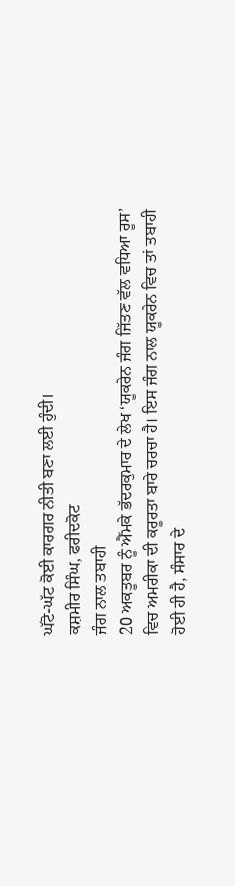ਘੱਟੋ-ਘੱਟ ਕੋਈ ਕਾਰਗਰ ਨੀਤੀ ਬਣਾ ਲਈ ਹੁੰਦੀ।
ਕਸ਼ਮੀਰ ਸਿੰਘ, ਫਰੀਦਕੋਟ
ਜੰਗ ਨਾਲ ਤਬਾਹੀ
20 ਅਕਤੂਬਰ ਨੂੰ ਐੱਮਕੇ ਭੱਦਰਕੁਮਾਰ ਦੇ ਲੇਖ ‘ਯੂਕਰੇਨ ਜੰਗ ਜਿੱਤਣ ਵੱਲ ਵਧਿਆ ਰੂਸ’ ਵਿਚ ਅਮਰੀਕਾ ਦੀ ਕਰੂਰਤਾ ਬਾਰੇ ਚਰਚਾ ਹੈ। ਇਸ ਜੰਗ ਨਾਲ ਯੂਕਰੇਨ ਵਿਚ ਤਾਂ ਤਬਾਹੀ ਹੋਈ ਹੀ ਹੈ, ਸੰਸਾਰ ਦੇ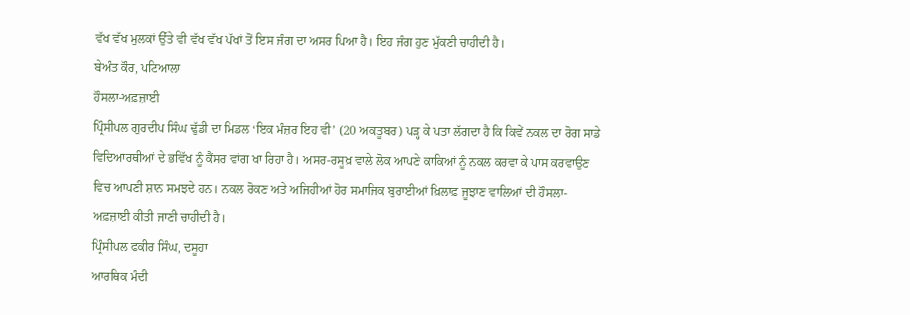ਵੱਖ ਵੱਖ ਮੁਲਕਾਂ ਉੱਤੇ ਵੀ ਵੱਖ ਵੱਖ ਪੱਖਾਂ ਤੋਂ ਇਸ ਜੰਗ ਦਾ ਅਸਰ ਪਿਆ ਹੈ। ਇਹ ਜੰਗ ਹੁਣ ਮੁੱਕਣੀ ਚਾਹੀਦੀ ਹੈ।
ਬੇਅੰਤ ਕੌਰ, ਪਟਿਆਲਾ
ਹੌਸਲਾ-ਅਫ਼ਜ਼ਾਈ
ਪ੍ਰਿੰਸੀਪਲ ਗੁਰਦੀਪ ਸਿੰਘ ਢੁੱਡੀ ਦਾ ਮਿਡਲ ‘ਇਕ ਮੰਜ਼ਰ ਇਹ ਵੀ’ (20 ਅਕਤੂਬਰ) ਪੜ੍ਹ ਕੇ ਪਤਾ ਲੱਗਦਾ ਹੈ ਕਿ ਕਿਵੇਂ ਨਕਲ ਦਾ ਰੋਗ ਸਾਡੇ ਵਿਦਿਆਰਥੀਆਂ ਦੇ ਭਵਿੱਖ ਨੂੰ ਕੈਂਸਰ ਵਾਂਗ ਖਾ ਰਿਹਾ ਹੈ। ਅਸਰ-ਰਸੂਖ਼ ਵਾਲੇ ਲੋਕ ਆਪਣੇ ਕਾਕਿਆਂ ਨੂੰ ਨਕਲ ਕਰਵਾ ਕੇ ਪਾਸ ਕਰਵਾਉਣ ਵਿਚ ਆਪਣੀ ਸ਼ਾਨ ਸਮਝਦੇ ਹਨ। ਨਕਲ ਰੋਕਣ ਅਤੇ ਅਜਿਹੀਆਂ ਹੋਰ ਸਮਾਜਿਕ ਬੁਰਾਈਆਂ ਖ਼ਿਲਾਫ਼ ਜੂਝਾਣ ਵਾਲਿਆਂ ਦੀ ਹੌਸਲਾ-ਅਫ਼ਜ਼ਾਈ ਕੀਤੀ ਜਾਣੀ ਚਾਹੀਦੀ ਹੈ।
ਪ੍ਰਿੰਸੀਪਲ ਫਕੀਰ ਸਿੰਘ, ਦਸੂਹਾ
ਆਰਥਿਕ ਮੰਦੀ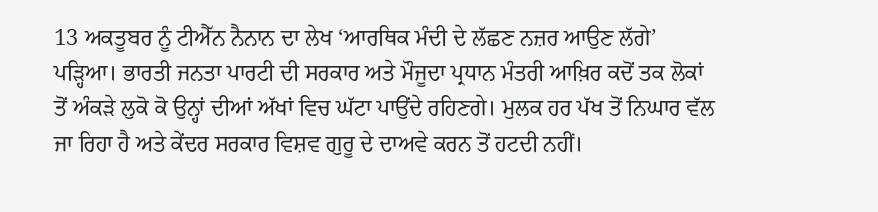13 ਅਕਤੂਬਰ ਨੂੰ ਟੀਐੱਨ ਨੈਨਾਨ ਦਾ ਲੇਖ ‘ਆਰਥਿਕ ਮੰਦੀ ਦੇ ਲੱਛਣ ਨਜ਼ਰ ਆਉਣ ਲੱਗੇ’ ਪੜ੍ਹਿਆ। ਭਾਰਤੀ ਜਨਤਾ ਪਾਰਟੀ ਦੀ ਸਰਕਾਰ ਅਤੇ ਮੌਜੂਦਾ ਪ੍ਰਧਾਨ ਮੰਤਰੀ ਆਖ਼ਿਰ ਕਦੋਂ ਤਕ ਲੋਕਾਂ ਤੋਂ ਅੰਕੜੇ ਲੁਕੋ ਕੋ ਉਨ੍ਹਾਂ ਦੀਆਂ ਅੱਖਾਂ ਵਿਚ ਘੱਟਾ ਪਾਉਂਦੇ ਰਹਿਣਗੇ। ਮੁਲਕ ਹਰ ਪੱਖ ਤੋਂ ਨਿਘਾਰ ਵੱਲ ਜਾ ਰਿਹਾ ਹੈ ਅਤੇ ਕੇਂਦਰ ਸਰਕਾਰ ਵਿਸ਼ਵ ਗੁਰੂ ਦੇ ਦਾਅਵੇ ਕਰਨ ਤੋਂ ਹਟਦੀ ਨਹੀਂ।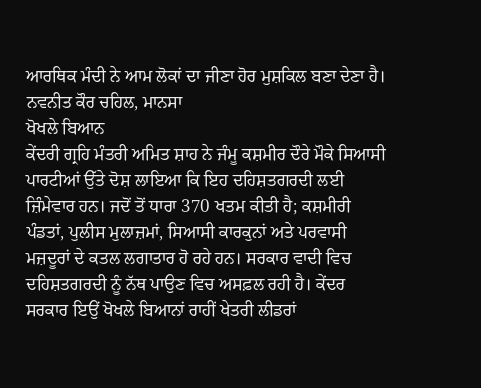ਆਰਥਿਕ ਮੰਦੀ ਨੇ ਆਮ ਲੋਕਾਂ ਦਾ ਜੀਣਾ ਹੋਰ ਮੁਸ਼ਕਿਲ ਬਣਾ ਦੇਣਾ ਹੈ।
ਨਵਨੀਤ ਕੌਰ ਚਹਿਲ, ਮਾਨਸਾ
ਖੋਖਲੇ ਬਿਆਨ
ਕੇਂਦਰੀ ਗ੍ਰਹਿ ਮੰਤਰੀ ਅਮਿਤ ਸ਼ਾਹ ਨੇ ਜੰਮੂ ਕਸ਼ਮੀਰ ਦੌਰੇ ਮੌਕੇ ਸਿਆਸੀ ਪਾਰਟੀਆਂ ਉੱਤੇ ਦੋਸ਼ ਲਾਇਆ ਕਿ ਇਹ ਦਹਿਸ਼ਤਗਰਦੀ ਲਈ ਜ਼ਿੰਮੇਵਾਰ ਹਨ। ਜਦੋਂ ਤੋਂ ਧਾਰਾ 370 ਖਤਮ ਕੀਤੀ ਹੈ; ਕਸ਼ਮੀਰੀ ਪੰਡਤਾਂ, ਪੁਲੀਸ ਮੁਲਾਜ਼ਮਾਂ, ਸਿਆਸੀ ਕਾਰਕੁਨਾਂ ਅਤੇ ਪਰਵਾਸੀ ਮਜ਼ਦੂਰਾਂ ਦੇ ਕਤਲ ਲਗਾਤਾਰ ਹੋ ਰਹੇ ਹਨ। ਸਰਕਾਰ ਵਾਦੀ ਵਿਚ ਦਹਿਸ਼ਤਗਰਦੀ ਨੂੰ ਨੱਥ ਪਾਉਣ ਵਿਚ ਅਸਫ਼ਲ ਰਹੀ ਹੈ। ਕੇਂਦਰ ਸਰਕਾਰ ਇਉਂ ਖੋਖਲੇ ਬਿਆਨਾਂ ਰਾਹੀਂ ਖੇਤਰੀ ਲੀਡਰਾਂ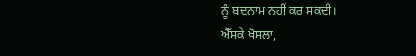ਨੂੰ ਬਦਨਾਮ ਨਹੀਂ ਕਰ ਸਕਦੀ।
ਐੱਸਕੇ ਖੋਸਲਾ,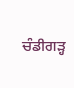ਚੰਡੀਗੜ੍ਹ